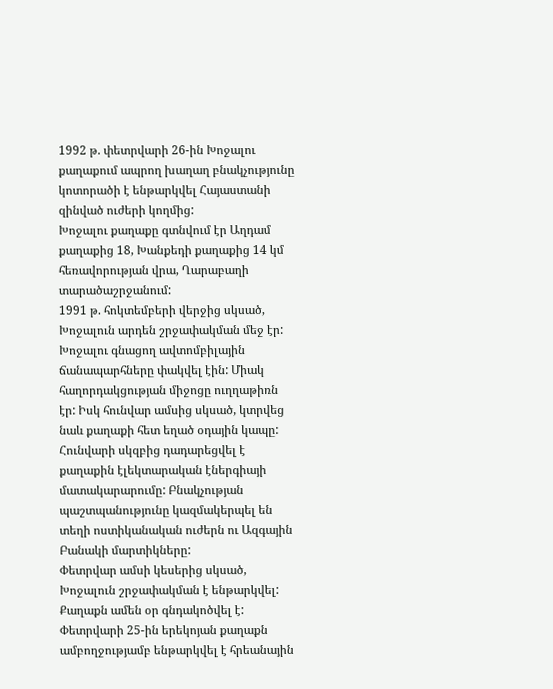1992 թ. փետրվարի 26-ին Խոջալու քաղաքում ապրող խաղաղ բնակչությունը կոտորածի է ենթարկվել Հայաստանի զինված ուժերի կողմից:
Խոջալու քաղաքը գտնվում էր Աղդամ քաղաքից 18, Խանքեդի քաղաքից 14 կմ հեռավորության վրա, Ղարաբաղի տարածաշրջանում:
1991 թ. հոկտեմբերի վերջից սկսած, Խոջալուն արդեն շրջափակման մեջ էր: Խոջալու գնացող ավտոմբիլային ճանապարհները փակվել էին: Միակ հաղորդակցության միջոցը ուղղաթիռն էր: Իսկ հունվար ամսից սկսած, կտրվեց նաև քաղաքի հետ եղած օդային կապը: Հունվարի սկզբից դադարեցվել է քաղաքին էլեկտարական էներգիայի մատակարարումը: Բնակչության պաշտպանությունը կազմակերպել են տեղի ոստիկանական ուժերն ու Ազգային Բանակի մարտիկները:
Փետրվար ամսի կեսերից սկսած, Խոջալուն շրջափակման է ենթարկվել: Քաղաքն ամեն օր գնդակոծվել է: Փետրվարի 25-ին երեկոյան քաղաքն ամբողջությամբ ենթարկվել է հրեանային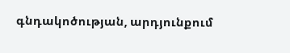գնդակոծության, արդյունքում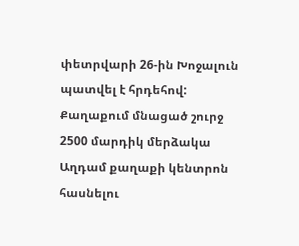փետրվարի 26-ին Խոջալուն պատվել է հրդեհով: Քաղաքում մնացած շուրջ 2500 մարդիկ մերձակա Աղդամ քաղաքի կենտրոն հասնելու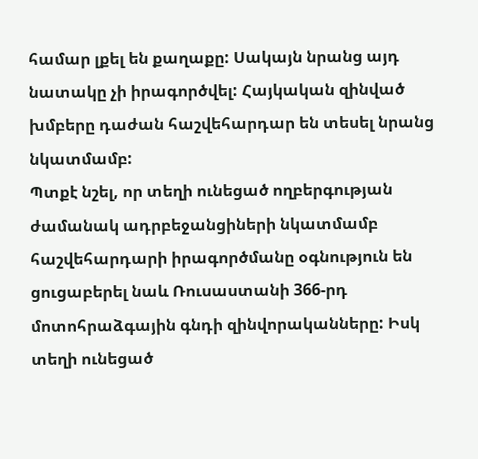համար լքել են քաղաքը: Սակայն նրանց այդ նատակը չի իրագործվել: Հայկական զինված խմբերը դաժան հաշվեհարդար են տեսել նրանց նկատմամբ:
Պտքէ նշել, որ տեղի ունեցած ողբերգության ժամանակ ադրբեջանցիների նկատմամբ հաշվեհարդարի իրագործմանը օգնություն են ցուցաբերել նաև Ռուսաստանի 366-րդ մոտոհրաձգային գնդի զինվորականները: Իսկ տեղի ունեցած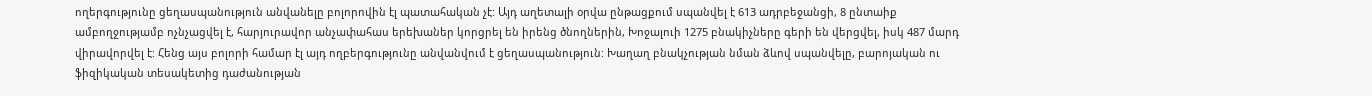ողերգությունը ցեղասպանություն անվանելը բոլորովին էլ պատահական չէ: Այդ աղետալի օրվա ընթացքում սպանվել է 613 ադրբեջանցի, 8 ընտաիք ամբողջությամբ ոչնչացվել է, հարյուրավոր անչափահաս երեխաներ կորցրել են իրենց ծնողներին, Խոջալուի 1275 բնակիչները գերի են վերցվել, իսկ 487 մարդ վիրավորվել է: Հենց այս բոլորի համար էլ այդ ողբերգությունը անվանվում է ցեղասպանություն: Խաղաղ բնակչության նման ձևով սպանվելը, բարոյական ու ֆիզիկական տեսակետից դաժանության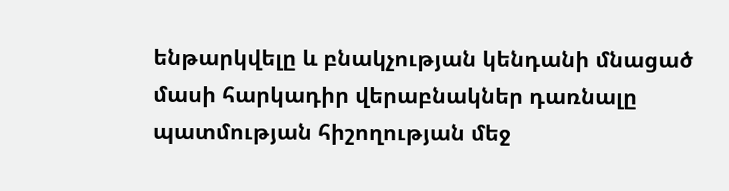ենթարկվելը և բնակչության կենդանի մնացած մասի հարկադիր վերաբնակներ դառնալը պատմության հիշողության մեջ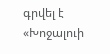գրվել է «Խոջալուի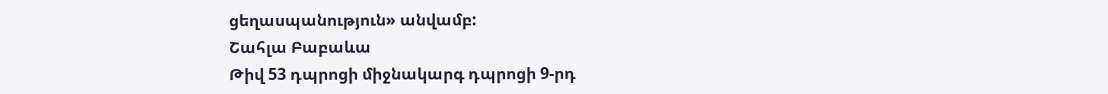ցեղասպանություն» անվամբ:
Շահլա Բաբաևա
Թիվ 53 դպրոցի միջնակարգ դպրոցի 9-րդ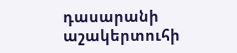դասարանի աշակերտուհի